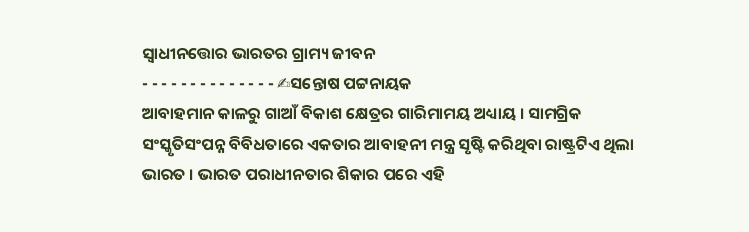ସ୍ୱାଧୀନତ୍ତୋର ଭାରତର ଗ୍ରାମ୍ୟ ଜୀବନ
- - - - - - - - - - - - - - ✍ସନ୍ତୋଷ ପଟ୍ଟନାୟକ
ଆବାହମାନ କାଳରୁ ଗାଆଁ ବିକାଶ କ୍ଷେତ୍ରର ଗାରିମାମୟ ଅଧ୍ୟାୟ । ସାମଗ୍ରିକ ସଂସ୍କୃତିସଂପନ୍ନ ବିବିଧତାରେ ଏକତାର ଆବାହନୀ ମନ୍ତ୍ର ସୃଷ୍ଟି କରିଥିବା ରାଷ୍ଟ୍ରଟିଏ ଥିଲା ଭାରତ । ଭାରତ ପରାଧୀନତାର ଶିକାର ପରେ ଏହି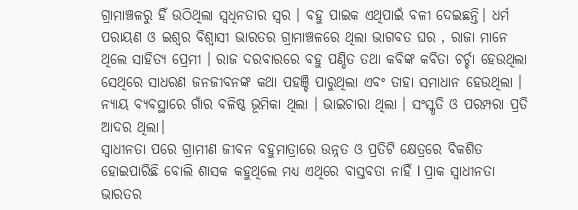ଗ୍ରାମାଞ୍ଚଳରୁ ହିଁ ଉଠିଥିଲା ସ୍ବଧିନତାର ସ୍ବର । ବହୁ ପାଇକ ଏଥିପାଇଁ ବଳୀ ଦେଇଛନ୍ତି। ଧର୍ମ ପରାୟଣ ଓ ଇଶ୍ବର ବିଶ୍ବାସୀ ଭାରତର ଗ୍ରାମାଞ୍ଚଳରେ ଥିଲା ଭାଗବତ ଘର , ରାଜା ମାନେ ଥିଲେ ସାହିତ୍ୟ ପ୍ରେମୀ । ରାଜ ଦରବାରରେ ବହୁ ପଣ୍ଡିତ ତଥା କବିଙ୍କ କବିତା ଚର୍ଚ୍ଚା ହେଉଥିଲା ସେଥିରେ ସାଧରଣ ଜନଜୀବନଙ୍କ କଥା ପହଞ୍ଚି ପାରୁଥିଲା ଏବଂ ତାହା ସମାଧାନ ହେଉଥିଲା । ନ୍ୟାୟ ବ୍ୟବସ୍ଥାରେ ଗାଁର ବଳିଷ୍ଠ ଭୂମିକା ଥିଲା । ଭାଇଚାରା ଥିଲା । ସଂସ୍କୃତି ଓ ପରମ୍ପରା ପ୍ରତି ଆଦର ଥିଲା।
ସ୍ବାଧୀନତା ପରେ ଗ୍ରାମୀଣ ଜୀବନ ବହୁମାତ୍ରାରେ ଉନ୍ନତ ଓ ପ୍ରତିଟି କ୍ଷେତ୍ରରେ ବିକଶିତ ହୋଇପାରିଛି ବୋଲି ଶାସକ କହୁଥିଲେ ମଧ୍ୟ ଏଥିରେ ବାସ୍ତବତା ନାହିଁ l ପ୍ରାକ ସ୍ୱାଧୀନତା ଭାରତର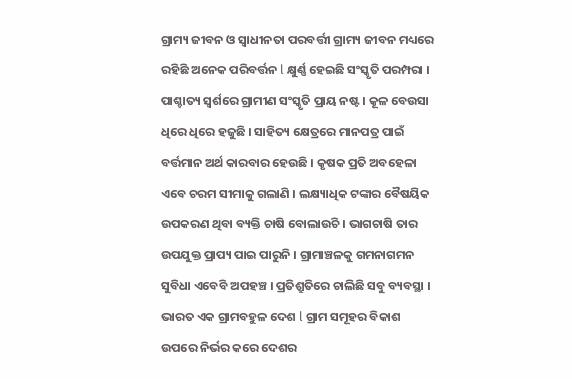ଗ୍ରାମ୍ୟ ଜୀବନ ଓ ସ୍ୱାଧୀନତା ପରବର୍ତ୍ତୀ ଗ୍ରାମ୍ୟ ଜୀବନ ମଧ୍ୟରେ ରହିଛି ଅନେକ ପରିବର୍ତ୍ତନ l କ୍ଷୁର୍ଣ୍ଣ ହେଇଛି ସଂସ୍କୃତି ପରମ୍ପରା । ପାଶ୍ଚାତ୍ୟ ସ୍ବର୍ଶରେ ଗ୍ରାମୀଣ ସଂସ୍କୃତି ପ୍ରାୟ ନଷ୍ଟ । କୂଳ ବେଉସା ଧିରେ ଧିରେ ହଜୁଛି । ସାହିତ୍ୟ କ୍ଷେତ୍ରରେ ମାନପତ୍ର ପାଇଁ ବର୍ତ୍ତମାନ ଅର୍ଥ କାରବାର ହେଉଛି । କୃଷକ ପ୍ରତି ଅବହେଳା ଏବେ ଚରମ ସୀମାକୁ ଗଲାଣି । ଲକ୍ଷ୍ୟାଧିକ ଟଙ୍କାର ବୈଷୟିକ ଉପକରଣ ଥିବା ବ୍ୟକ୍ତି ଚାଷି ବୋଲାଉଚି । ଭାଗଚାଷି ତାର ଉପଯୁକ୍ତ ପ୍ରାପ୍ୟ ପାଇ ପାରୁନି । ଗ୍ରାମାଞ୍ଚଳକୁ ଗମନାଗମନ ସୁବିଧା ଏବେବି ଅପହଞ୍ଚ । ପ୍ରତିଶ୍ରୁତିରେ ଚାଲିଛି ସବୁ ବ୍ୟବସ୍ଥା । ଭାରତ ଏକ ଗ୍ରାମବହୁଳ ଦେଶ l ଗ୍ରାମ ସମୂହର ବିକାଶ ଉପରେ ନିର୍ଭର କରେ ଦେଶର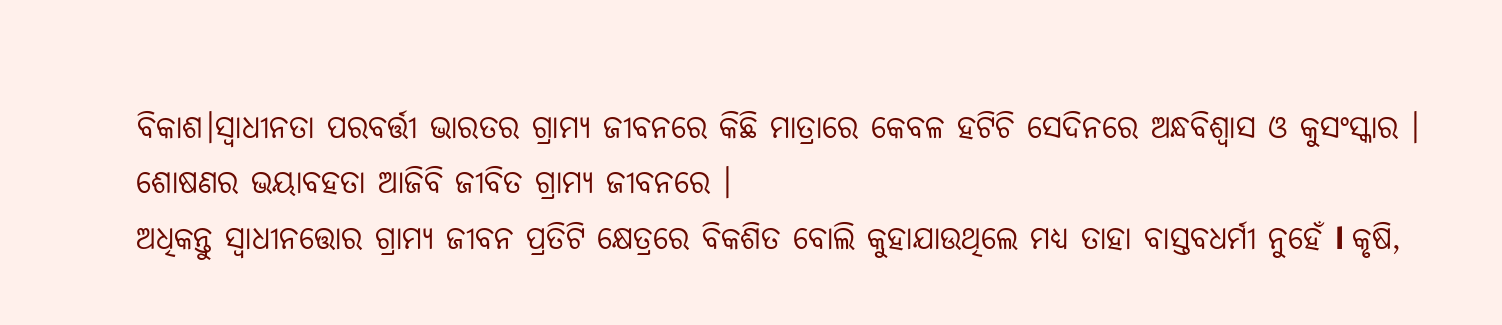ବିକାଶ।ସ୍ୱାଧୀନତା ପରବର୍ତ୍ତୀ ଭାରତର ଗ୍ରାମ୍ୟ ଜୀବନରେ କିଛି ମାତ୍ରାରେ କେବଳ ହଟିଚି ସେଦିନରେ ଅନ୍ଧବିଶ୍ୱାସ ଓ କୁସଂସ୍କାର । ଶୋଷଣର ଭୟାବହତା ଆଜିବି ଜୀବିତ ଗ୍ରାମ୍ୟ ଜୀବନରେ ।
ଅଧିକନ୍ତୁ ସ୍ୱାଧୀନତ୍ତୋର ଗ୍ରାମ୍ୟ ଜୀବନ ପ୍ରତିଟି କ୍ଷେତ୍ରରେ ବିକଶିତ ବୋଲି କୁହାଯାଉଥିଲେ ମଧ୍ୟ ତାହା ବାସ୍ତବଧର୍ମୀ ନୁହେଁ l କୃଷି,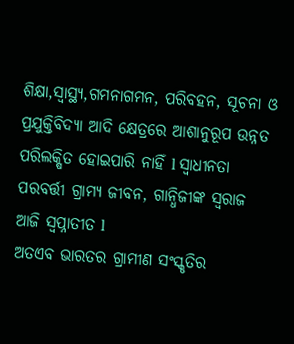ଶିକ୍ଷା,ସ୍ୱାସ୍ଥ୍ୟ,ଗମନାଗମନ, ପରିବହନ, ସୂଚନା ଓ ପ୍ରଯୁକ୍ତିବିଦ୍ୟା ଆଦି କ୍ଷେତ୍ରରେ ଆଶାନୁରୂପ ଉନ୍ନତ ପରିଲକ୍ଷିତ ହୋଇପାରି ନାହିଁ l ସ୍ୱାଧୀନତା ପରବର୍ତ୍ତୀ ଗ୍ରାମ୍ୟ ଜୀବନ, ଗାନ୍ଧିଜୀଙ୍କ ସ୍ବରାଜ ଆଜି ସ୍ୱପ୍ନାତୀତ l
ଅତଏବ ଭାରତର ଗ୍ରାମୀଣ ସଂସ୍କୃତିର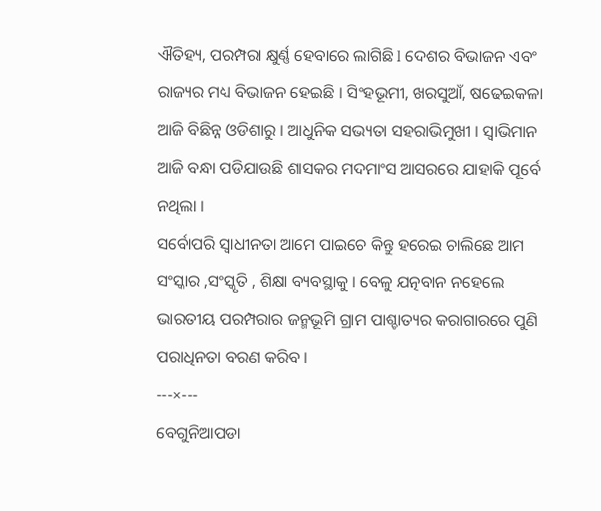ଐତିହ୍ୟ, ପରମ୍ପରା କ୍ଷୁର୍ଣ୍ଣ ହେବାରେ ଲାଗିଛି l ଦେଶର ବିଭାଜନ ଏବଂ ରାଜ୍ୟର ମଧ୍ୟ ବିଭାଜନ ହେଇଛି । ସିଂହଭୂମୀ, ଖରସୁଆଁ, ଷଢେଇକଳା ଆଜି ବିଛିନ୍ନ ଓଡିଶାରୁ । ଆଧୁନିକ ସଭ୍ୟତା ସହରାଭିମୁଖୀ । ସ୍ବାଭିମାନ ଆଜି ବନ୍ଧା ପଡିଯାଉଛି ଶାସକର ମଦମାଂସ ଆସରରେ ଯାହାକି ପୂର୍ବେ ନଥିଲା ।
ସର୍ବୋପରି ସ୍ବାଧୀନତା ଆମେ ପାଇଚେ କିନ୍ତୁ ହରେଇ ଚାଲିଛେ ଆମ ସଂସ୍କାର ,ସଂସ୍କୃତି , ଶିକ୍ଷା ବ୍ୟବସ୍ଥାକୁ । ବେଳୁ ଯତ୍ନବାନ ନହେଲେ ଭାରତୀୟ ପରମ୍ପରାର ଜନ୍ମଭୂମି ଗ୍ରାମ ପାଶ୍ଚାତ୍ୟର କରାଗାରରେ ପୁଣି ପରାଧିନତା ବରଣ କରିବ ।
---×---
ବେଗୁନିଆପଡା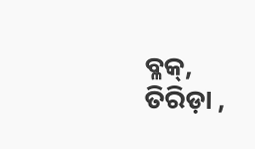ବ୍ଳକ୍, ତିରିଡ଼ା ,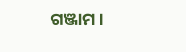ଗଞ୍ଜାମ ।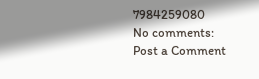7984259080
No comments:
Post a Comment